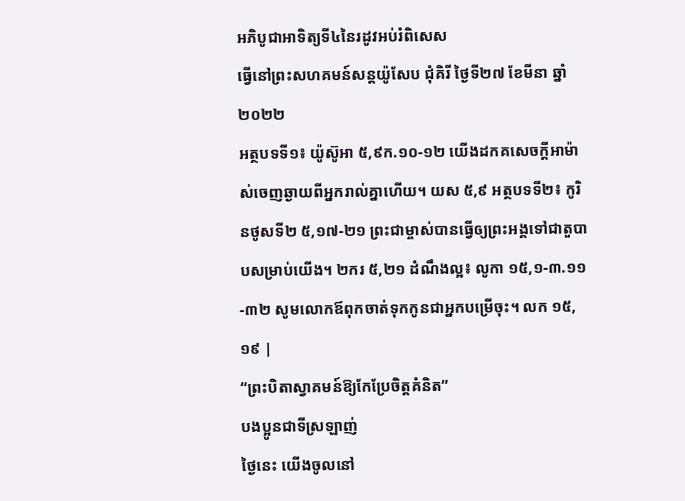អភិបូជាអាទិត្យទី៤នៃរដូវអប់រំពិសេស
ធ្វើនៅព្រះសហគមន៍សន្តយ៉ូសែប ជុំគិរី ថ្ងៃទី២៧ ខែមីនា ឆ្នាំ២០២២
អត្ថបទទី១៖ យ៉ូស៊ូអា ៥,៩ក.១០-១២ យើងដកគសេចក្ដីអាម៉ាស់ចេញឆ្ងាយពីអ្នករាល់គ្នាហើយ។ យស ៥,៩ អត្ថបទទី២៖ កូរិនថូសទី២ ៥,១៧-២១ ព្រះជាម្ចាស់បានធ្វើឲ្យព្រះអង្គទៅជាតួបាបសម្រាប់យើង។ ២ករ ៥,២១ ដំណឹងល្អ៖ លូកា ១៥,១-៣.១១-៣២ សូមលោកឪពុកចាត់ទុកកូនជាអ្នកបម្រើចុះ។ លក ១៥,១៩ |
“ព្រះបិតាស្វាគមន៍ឱ្យកែប្រែចិត្តគំនិត”
បងប្អូនជាទីស្រឡាញ់
ថ្ងៃនេះ យើងចូលនៅ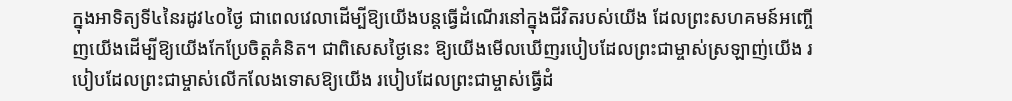ក្នុងអាទិត្យទី៤នៃរដូវ៤០ថ្ងៃ ជាពេលវេលាដើម្បីឱ្យយើងបន្តធ្វើដំណើរនៅក្នុងជីវិតរបស់យើង ដែលព្រះសហគមន៍អញ្ចើញយើងដើម្បីឱ្យយើងកែប្រែចិត្តគំនិត។ ជាពិសេសថ្ងៃនេះ ឱ្យយើងមើលឃើញរបៀបដែលព្រះជាម្ចាស់ស្រឡាញ់យើង របៀបដែលព្រះជាម្ចាស់លើកលែងទោសឱ្យយើង របៀបដែលព្រះជាម្ចាស់ធ្វើដំ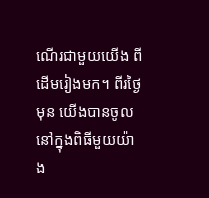ណើរជាមួយយើង ពីដើមរៀងមក។ ពីរថ្ងៃមុន យើងបានចូលនៅក្នុងពិធីមួយយ៉ាង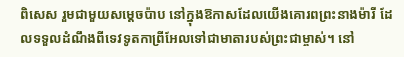ពិសេស រួមជាមួយសម្ដេចប៉ាប នៅក្នុងឱកាសដែលយើងគោរពព្រះនាងម៉ារី ដែលទទួលដំណឹងពីទេវទូតកាព្រីអែលទៅជាមាតារបស់ព្រះជាម្ចាស់។ នៅ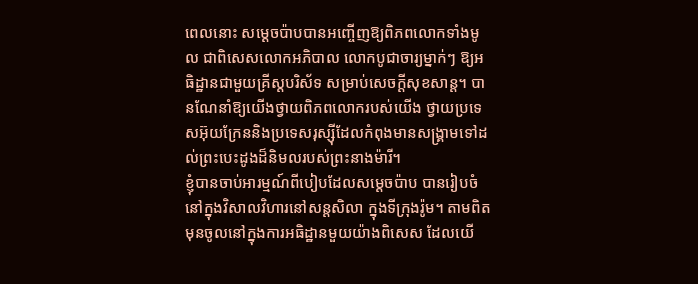ពេលនោះ សម្ដេចប៉ាបបានអញ្ចើញឱ្យពិភពលោកទាំងមូល ជាពិសេសលោកអភិបាល លោកបូជាចារ្យម្នាក់ៗ ឱ្យអធិដ្ឋានជាមួយគ្រីស្តបរិស័ទ សម្រាប់សេចក្ដីសុខសាន្ត។ បានណែនាំឱ្យយើងថ្វាយពិភពលោករបស់យើង ថ្វាយប្រទេសអ៊ុយក្រែននិងប្រទេសរុស្ស៊ីដែលកំពុងមានសង្គ្រាមទៅដល់ព្រះបេះដូងដ៏និមលរបស់ព្រះនាងម៉ារី។
ខ្ញុំបានចាប់អារម្មណ៍ពីបៀបដែលសម្ដេចប៉ាប បានរៀបចំនៅក្នុងវិសាលវិហារនៅសន្តសិលា ក្នុងទីក្រុងរ៉ូម។ តាមពិត មុនចូលនៅក្នុងការអធិដ្ឋានមួយយ៉ាងពិសេស ដែលយើ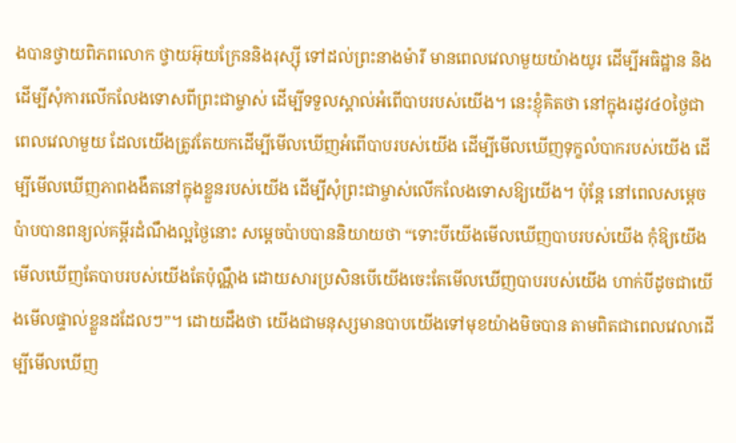ងបានថ្វាយពិភពលោក ថ្វាយអ៊ុយក្រែននិងរុស្ស៊ី ទៅដល់ព្រះនាងម៉ារី មានពេលវេលាមួយយ៉ាងយូរ ដើម្បីអធិដ្ឋាន និងដើម្បីសុំការលើកលែងទោសពីព្រះជាម្ចាស់ ដើម្បីទទួលស្គាល់អំពើបាបរបស់យើង។ នេះខ្ញុំគិតថា នៅក្នុងរដូវ៤០ថ្ងៃជាពេលវេលាមួយ ដែលយើងត្រូវតែយកដើម្បីមើលឃើញអំពើបាបរបស់យើង ដើម្បីមើលឃើញទុក្ខលំបាករបស់យើង ដើម្បីមើលឃើញភាពងងឹតនៅក្នុងខ្លួនរបស់យើង ដើម្បីសុំព្រះជាម្ចាស់លើកលែងទោសឱ្យយើង។ ប៉ុន្តែ នៅពេលសម្ដេចប៉ាបបានពន្យល់គម្ពីរដំណឹងល្អថ្ងៃនោះ សម្ដេចប៉ាបបាននិយាយថា “ទោះបីយើងមើលឃើញបាបរបស់យើង កុំឱ្យយើងមើលឃើញតែបាបរបស់យើងតែប៉ុណ្ណឹង ដោយសារប្រសិនបើយើងចេះតែមើលឃើញបាបរបស់យើង ហាក់បីដូចជាយើងមើលផ្ទាល់ខ្លួនដដែលៗ”។ ដោយដឹងថា យើងជាមនុស្សមានបាបយើងទៅមុខយ៉ាងមិចបាន តាមពិតជាពេលវេលាដើម្បីមើលឃើញ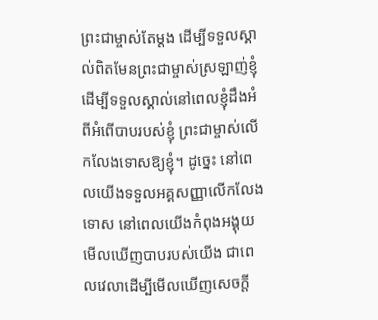ព្រះជាម្ចាស់តែម្ដង ដើម្បីទទួលស្គាល់ពិតមែនព្រះជាម្ចាស់ស្រឡាញ់ខ្ញុំ ដើម្បីទទួលស្គាល់នៅពេលខ្ញុំដឹងអំពីអំពើបាបរបស់ខ្ញុំ ព្រះជាម្ចាស់លើកលែងទោសឱ្យខ្ញុំ។ ដូច្នេះ នៅពេលយើងទទួលអគ្គសញ្ញាលើកលែងទោស នៅពេលយើងកំពុងអង្គុយមើលឃើញបាបរបស់យើង ជាពេលវេលាដើម្បីមើលឃើញសេចក្ដី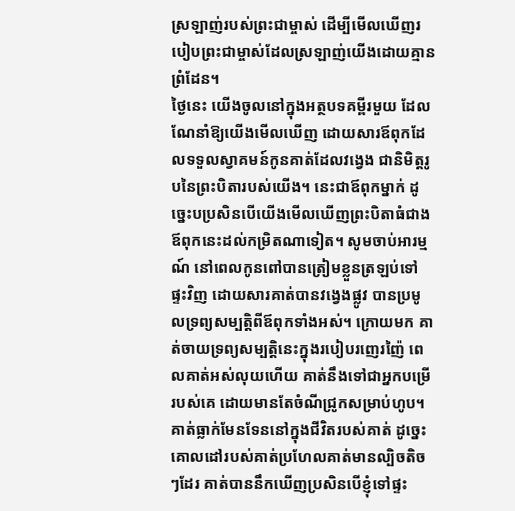ស្រឡាញ់របស់ព្រះជាម្ចាស់ ដើម្បីមើលឃើញរបៀបព្រះជាម្ចាស់ដែលស្រឡាញ់យើងដោយគ្មានព្រំដែន។
ថ្ងៃនេះ យើងចូលនៅក្នុងអត្ថបទគម្ពីរមួយ ដែលណែនាំឱ្យយើងមើលឃើញ ដោយសារឪពុកដែលទទួលស្វាគមន៍កូនគាត់ដែលវង្វេង ជានិមិត្តរូបនៃព្រះបិតារបស់យើង។ នេះជាឪពុកម្នាក់ ដូច្នេះបប្រសិនបើយើងមើលឃើញព្រះបិតាធំជាងឪពុកនេះដល់កម្រិតណាទៀត។ សូមចាប់អារម្មណ៍ នៅពេលកូនពៅបានត្រៀមខ្លួនត្រឡប់ទៅផ្ទះវិញ ដោយសារគាត់បានវង្វេងផ្លូវ បានប្រមូលទ្រព្យសម្បត្តិពីឪពុកទាំងអស់។ ក្រោយមក គាត់ចាយទ្រព្យសម្បត្តិនេះក្នុងរបៀបរញេរញ៉ៃ ពេលគាត់អស់លុយហើយ គាត់នឹងទៅជាអ្នកបម្រើរបស់គេ ដោយមានតែចំណីជ្រូកសម្រាប់ហូប។ គាត់ធ្លាក់មែនទែននៅក្នុងជីវិតរបស់គាត់ ដូច្នេះគោលដៅរបស់គាត់ប្រហែលគាត់មានល្បិចតិចៗដែរ គាត់បាននឹកឃើញប្រសិនបើខ្ញុំទៅផ្ទះ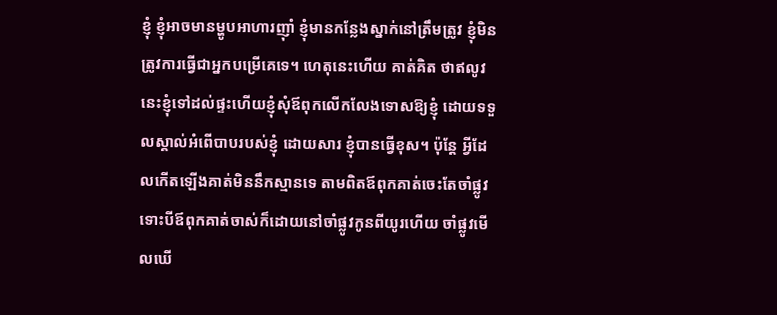ខ្ញុំ ខ្ញុំអាចមានម្ហូបអាហារញ៉ាំ ខ្ញុំមានកន្លែងស្នាក់នៅត្រឹមត្រូវ ខ្ញុំមិនត្រូវការធ្វើជាអ្នកបម្រើគេទេ។ ហេតុនេះហើយ គាត់គិត ថាឥលូវនេះខ្ញុំទៅដល់ផ្ទះហើយខ្ញុំសុំឪពុកលើកលែងទោសឱ្យខ្ញុំ ដោយទទួលស្គាល់អំពើបាបរបស់ខ្ញុំ ដោយសារ ខ្ញុំបានធ្វើខុស។ ប៉ុន្តែ អ្វីដែលកើតឡើងគាត់មិននឹកស្មានទេ តាមពិតឪពុកគាត់ចេះតែចាំផ្លូវ ទោះបីឪពុកគាត់ចាស់ក៏ដោយនៅចាំផ្លូវកូនពីយូរហើយ ចាំផ្លូវមើលឃើ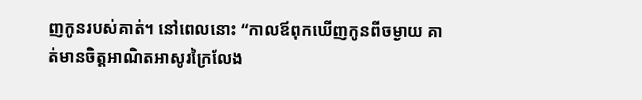ញកូនរបស់គាត់។ នៅពេលនោះ “កាលឪពុកឃើញកូនពីចម្ងាយ គាត់មានចិត្តអាណិតអាសូរក្រៃលែង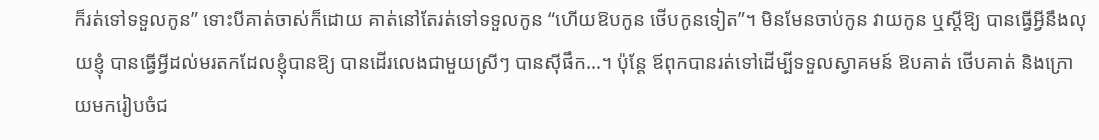ក៏រត់ទៅទទួលកូន” ទោះបីគាត់ចាស់ក៏ដោយ គាត់នៅតែរត់ទៅទទួលកូន “ហើយឱបកូន ថើបកូនទៀត”។ មិនមែនចាប់កូន វាយកូន ឬស្ដីឱ្យ បានធ្វើអ្វីនឹងលុយខ្ញុំ បានធ្វើអ្វីដល់មរតកដែលខ្ញុំបានឱ្យ បានដើរលេងជាមួយស្រីៗ បានស៊ីផឹក…។ ប៉ុន្តែ ឪពុកបានរត់ទៅដើម្បីទទួលស្វាគមន៍ ឱបគាត់ ថើបគាត់ និងក្រោយមករៀបចំជ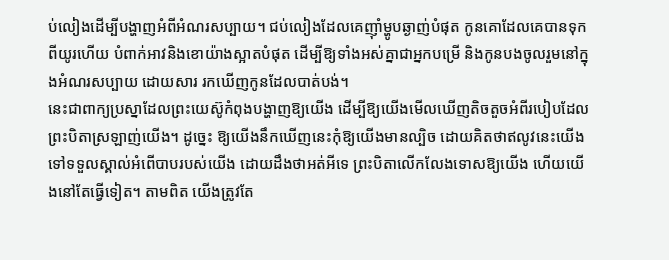ប់លៀងដើម្បីបង្ហាញអំពីអំណរសប្បាយ។ ជប់លៀងដែលគេញ៉ាំម្ហូបឆ្ងាញ់បំផុត កូនគោដែលគេបានទុកពីយូរហើយ បំពាក់អាវនិងខោយ៉ាងស្អាតបំផុត ដើម្បីឱ្យទាំងអស់គ្នាជាអ្នកបម្រើ និងកូនបងចូលរួមនៅក្នុងអំណរសប្បាយ ដោយសារ រកឃើញកូនដែលបាត់បង់។
នេះជាពាក្យប្រស្នាដែលព្រះយេស៊ូកំពុងបង្ហាញឱ្យយើង ដើម្បីឱ្យយើងមើលឃើញតិចតួចអំពីរបៀបដែលព្រះបិតាស្រឡាញ់យើង។ ដូច្នេះ ឱ្យយើងនឹកឃើញនេះកុំឱ្យយើងមានល្បិច ដោយគិតថាឥលូវនេះយើងទៅទទួលស្គាល់អំពើបាបរបស់យើង ដោយដឹងថាអត់អីទេ ព្រះបិតាលើកលែងទោសឱ្យយើង ហើយយើងនៅតែធ្វើទៀត។ តាមពិត យើងត្រូវតែ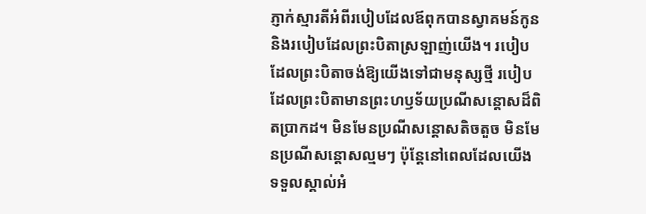ភ្ញាក់ស្មារតីអំពីរបៀបដែលឪពុកបានស្វាគមន៍កូន និងរបៀបដែលព្រះបិតាស្រឡាញ់យើង។ របៀបដែលព្រះបិតាចង់ឱ្យយើងទៅជាមនុស្សថ្មី របៀបដែលព្រះបិតាមានព្រះហឫទ័យប្រណីសន្តោសដ៏ពិតប្រាកដ។ មិនមែនប្រណីសន្តោសតិចតួច មិនមែនប្រណីសន្តោសល្មមៗ ប៉ុន្តែនៅពេលដែលយើងទទួលស្គាល់អំ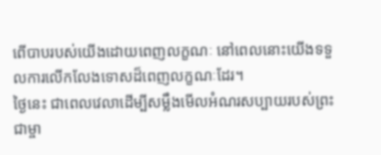ពើបាបរបស់យើងដោយពេញលក្ខណៈ នៅពេលនោះយើងទទួលការលើកលែងទោសដ៏ពេញលក្ខណៈដែរ។
ថ្ងៃនេះ ជាពេលវេលាដើម្បីសម្លឹងមើលអំណរសប្បាយរបស់ព្រះជាម្ចា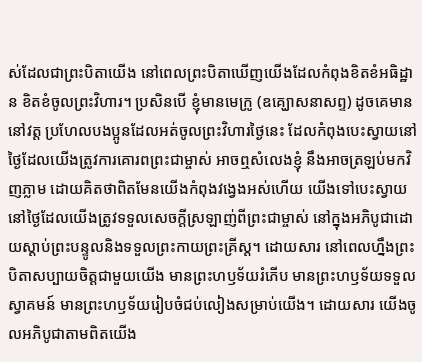ស់ដែលជាព្រះបិតាយើង នៅពេលព្រះបិតាឃើញយើងដែលកំពុងខិតខំអធិដ្ឋាន ខិតខំចូលព្រះវិហារ។ ប្រសិនបើ ខ្ញុំមានមេក្រូ (ឧគ្ឃោសនាសព្ទ) ដូចគេមាននៅវត្ត ប្រហែលបងប្អូនដែលអត់ចូលព្រះវិហារថ្ងៃនេះ ដែលកំពុងបេះស្វាយនៅថ្ងៃដែលយើងត្រូវការគោរពព្រះជាម្ចាស់ អាចឮសំលេងខ្ញុំ នឹងអាចត្រឡប់មកវិញភ្លាម ដោយគិតថាពិតមែនយើងកំពុងវង្វេងអស់ហើយ យើងទៅបេះស្វាយនៅថ្ងៃដែលយើងត្រូវទទួលសេចក្ដីស្រឡាញ់ពីព្រះជាម្ចាស់ នៅក្នុងអភិបូជាដោយស្ដាប់ព្រះបន្ទូលនិងទទួលព្រះកាយព្រះគ្រីស្ត។ ដោយសារ នៅពេលហ្នឹងព្រះបិតាសប្បាយចិត្តជាមួយយើង មានព្រះហឫទ័យរំភើប មានព្រះហឫទ័យទទួលស្វាគមន៍ មានព្រះហឫទ័យរៀបចំជប់លៀងសម្រាប់យើង។ ដោយសារ យើងចូលអភិបូជាតាមពិតយើង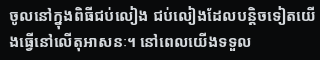ចូលនៅក្នុងពិធីជប់លៀង ជប់លៀងដែលបន្តិចទៀតយើងធ្វើនៅលើតុអាសនៈ។ នៅពេលយើងទទួល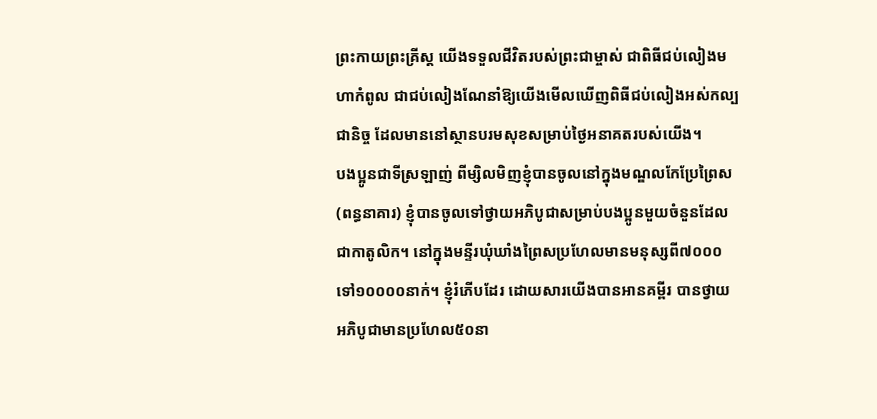ព្រះកាយព្រះគ្រីស្ត យើងទទួលជីវិតរបស់ព្រះជាម្ចាស់ ជាពិធីជប់លៀងមហាកំពូល ជាជប់លៀងណែនាំឱ្យយើងមើលឃើញពិធីជប់លៀងអស់កល្បជានិច្ច ដែលមាននៅស្ថានបរមសុខសម្រាប់ថ្ងៃអនាគតរបស់យើង។
បងប្អូនជាទីស្រឡាញ់ ពីម្សិលមិញខ្ញុំបានចូលនៅក្នុងមណ្ឌលកែប្រែព្រៃស (ពន្ធនាគារ) ខ្ញុំបានចូលទៅថ្វាយអភិបូជាសម្រាប់បងប្អូនមួយចំនួនដែលជាកាតូលិក។ នៅក្នុងមន្ទីរឃុំឃាំងព្រៃសប្រហែលមានមនុស្សពី៧០០០ទៅ១០០០០នាក់។ ខ្ញុំរំភើបដែរ ដោយសារយើងបានអានគម្ពីរ បានថ្វាយអភិបូជាមានប្រហែល៥០នា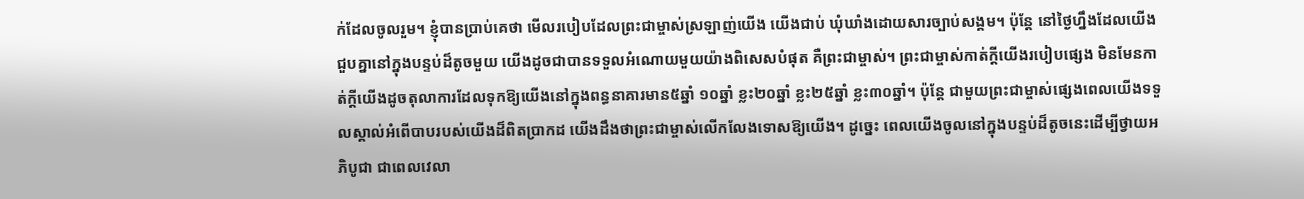ក់ដែលចូលរួម។ ខ្ញុំបានប្រាប់គេថា មើលរបៀបដែលព្រះជាម្ចាស់ស្រឡាញ់យើង យើងជាប់ ឃុំឃាំងដោយសារច្បាប់សង្គម។ ប៉ុន្តែ នៅថ្ងៃហ្នឹងដែលយើងជួបគ្នានៅក្នុងបន្ទប់ដ៏តូចមួយ យើងដូចជាបានទទួលអំណោយមួយយ៉ាងពិសេសបំផុត គឺព្រះជាម្ចាស់។ ព្រះជាម្ចាស់កាត់ក្ដីយើងរបៀបផ្សេង មិនមែនកាត់ក្ដីយើងដូចតុលាការដែលទុកឱ្យយើងនៅក្នុងពន្ធនាគារមាន៥ឆ្នាំ ១០ឆ្នាំ ខ្លះ២០ឆ្នាំ ខ្លះ២៥ឆ្នាំ ខ្លះ៣០ឆ្នាំ។ ប៉ុន្តែ ជាមួយព្រះជាម្ចាស់ផ្សេងពេលយើងទទួលស្គាល់អំពើបាបរបស់យើងដ៏ពិតប្រាកដ យើងដឹងថាព្រះជាម្ចាស់លើកលែងទោសឱ្យយើង។ ដូច្នេះ ពេលយើងចូលនៅក្នុងបន្ទប់ដ៏តូចនេះដើម្បីថ្វាយអភិបូជា ជាពេលវេលា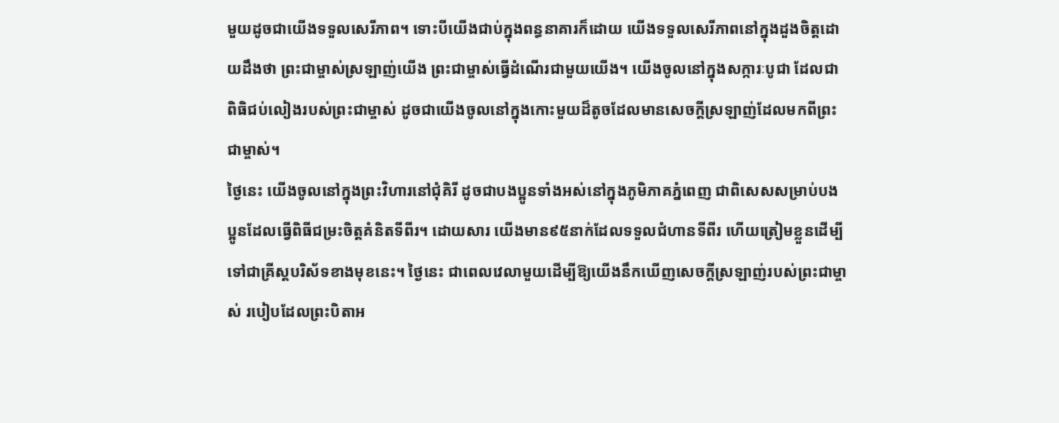មួយដូចជាយើងទទួលសេរីភាព។ ទោះបីយើងជាប់ក្នុងពន្ធនាគារក៏ដោយ យើងទទួលសេរីភាពនៅក្នុងដួងចិត្តដោយដឹងថា ព្រះជាម្ចាស់ស្រឡាញ់យើង ព្រះជាម្ចាស់ធ្វើដំណើរជាមួយយើង។ យើងចូលនៅក្នុងសក្ការៈបូជា ដែលជាពិធិជប់លៀងរបស់ព្រះជាម្ចាស់ ដូចជាយើងចូលនៅក្នុងកោះមួយដ៏តូចដែលមានសេចក្ដីស្រឡាញ់ដែលមកពីព្រះជាម្ចាស់។
ថ្ងៃនេះ យើងចូលនៅក្នុងព្រះវិហារនៅជុំគិរី ដូចជាបងប្អូនទាំងអស់នៅក្នុងភូមិភាគភ្នំពេញ ជាពិសេសសម្រាប់បងប្អូនដែលធ្វើពិធីជម្រះចិត្តគំនិតទីពីរ។ ដោយសារ យើងមាន៩៥នាក់ដែលទទួលជំហានទីពីរ ហើយត្រៀមខ្លួនដើម្បីទៅជាគ្រីស្តបរិស័ទខាងមុខនេះ។ ថ្ងៃនេះ ជាពេលវេលាមួយដើម្បីឱ្យយើងនឹកឃើញសេចក្ដីស្រឡាញ់របស់ព្រះជាម្ចាស់ របៀបដែលព្រះបិតាអ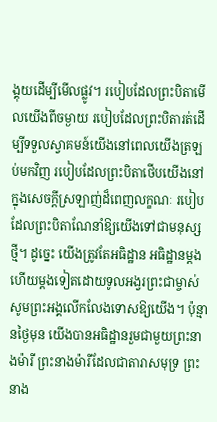ង្គុយដើម្បីមើលផ្លូវ។ របៀបដែលព្រះបិតាមើលយើងពីចម្ងាយ របៀបដែលព្រះបិតារត់ដើម្បីទទួលស្វាគមន៍យើងនៅពេលយើងត្រឡប់មកវិញ របៀបដែលព្រះបិតាថើបយើងនៅក្នុងសេចក្ដីស្រឡាញ់ដ៏ពេញលក្ខណៈ របៀបដែលព្រះបិតាណែនាំឱ្យយើងទៅជាមនុស្សថ្មី។ ដូច្នេះ យើងត្រូវតែអធិដ្ឋាន អធិដ្ឋានម្ដងហើយម្ដងទៀតដោយទូលអង្វរព្រះជាម្ចាស់ សូមព្រះអង្គលើកលែងទោសឱ្យយើង។ ប៉ុន្មានថ្ងៃមុន យើងបានអធិដ្ឋានរួមជាមួយព្រះនាងម៉ារី ព្រះនាងម៉ារីដែលជាតារាសមុទ្រ ព្រះនាង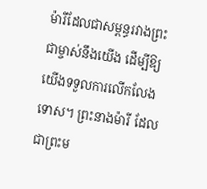ម៉ារីដែលជាសម្ពន្ធរវាងព្រះជាម្ចាស់នឹងយើង ដើម្បីឱ្យយើងទទួលការលើកលែងទោស។ ព្រះនាងម៉ារី ដែលជាព្រះម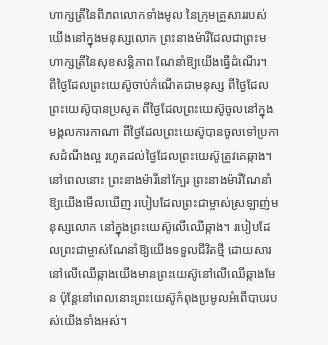ហាក្សត្រីនៃពិភពលោកទាំងមូល នៃក្រុមគ្រួសាររបស់យើងនៅក្នុងមនុស្សលោក ព្រះនាងម៉ារីដែលជាព្រះមហាក្សត្រីនៃសុខសន្តិភាព ណែនាំឱ្យយើងធ្វើដំណើរ។
ពីថ្ងៃដែលព្រះយេស៊ូចាប់កំណើតជាមនុស្ស ពីថ្ងៃដែលព្រះយេស៊ូបានប្រសូត ពីថ្ងៃដែលព្រះយេស៊ូចូលនៅក្នុងមង្គលការកាណា ពីថ្ងៃដែលព្រះយេស៊ូបានចូលទៅប្រកាសដំណឹងល្អ រហូតដល់ថ្ងៃដែលព្រះយេស៊ូត្រូវគេឆ្កាង។ នៅពេលនោះ ព្រះនាងម៉ារីនៅក្បែរ ព្រះនាងម៉ារីណែនាំឱ្យយើងមើលឃើញ របៀបដែលព្រះជាម្ចាស់ស្រឡាញ់មនុស្សលោក នៅក្នុងព្រះយេស៊ូលើឈើឆ្កាង។ របៀបដែលព្រះជាម្ចាស់ណែនាំឱ្យយើងទទួលជីវិតថ្មី ដោយសារនៅលើឈើឆ្កាងយើងមានព្រះយេស៊ូនៅលើឈើឆ្កាងមែន ប៉ុន្តែនៅពេលនោះព្រះយេស៊ូកំពុងប្រមូលអំពើបាបរបស់យើងទាំងអស់។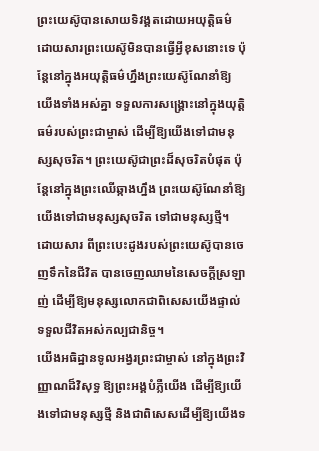ព្រះយេស៊ូបានសោយទិវង្គតដោយអយុត្តិធម៌ ដោយសារព្រះយេស៊ូមិនបានធ្វើអ្វីខុសនោះទេ ប៉ុន្តែនៅក្នុងអយុត្តិធម៌ហ្នឹងព្រះយេស៊ូណែនាំឱ្យយើងទាំងអស់គ្នា ទទួលការសង្រ្គោះនៅក្នុងយុត្តិធម៌របស់ព្រះជាម្ចាស់ ដើម្បីឱ្យយើងទៅជាមនុស្សសុចរិត។ ព្រះយេស៊ូជាព្រះដ៏សុចរិតបំផុត ប៉ុន្តែនៅក្នុងព្រះឈើឆ្កាងហ្នឹង ព្រះយេស៊ូណែនាំឱ្យយើងទៅជាមនុស្សសុចរិត ទៅជាមនុស្សថ្មី។ ដោយសារ ពីព្រះបេះដូងរបស់ព្រះយេស៊ូបានចេញទឹកនៃជីវិត បានចេញឈាមនៃសេចក្ដីស្រឡាញ់ ដើម្បីឱ្យមនុស្សលោកជាពិសេសយើងផ្ទាល់ ទទួលជីវិតអស់កល្បជានិច្ច។
យើងអធិដ្ឋានទូលអង្វរព្រះជាម្ចាស់ នៅក្នុងព្រះវិញ្ញាណដ៏វិសុទ្ធ ឱ្យព្រះអង្គបំភ្លឺយើង ដើម្បីឱ្យយើងទៅជាមនុស្សថ្មី និងជាពិសេសដើម្បីឱ្យយើងទ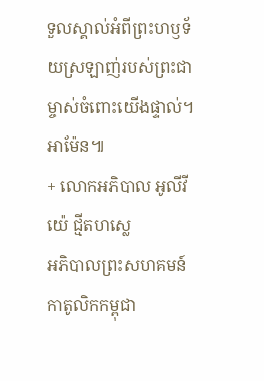ទួលស្គាល់អំពីព្រះហឫទ័យស្រឡាញ់របស់ព្រះជាម្ចាស់ចំពោះយើងផ្ទាល់។ អាម៉ែន៕
+ លោកអភិបាល អូលីវីយ៉េ ជ្មីតហស្លេ
អភិបាលព្រះសហគមន៍កាតូលិកកម្ពុជា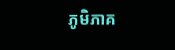ភូមិភាគ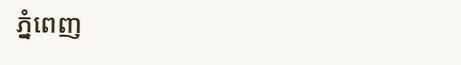ភ្នំពេញ